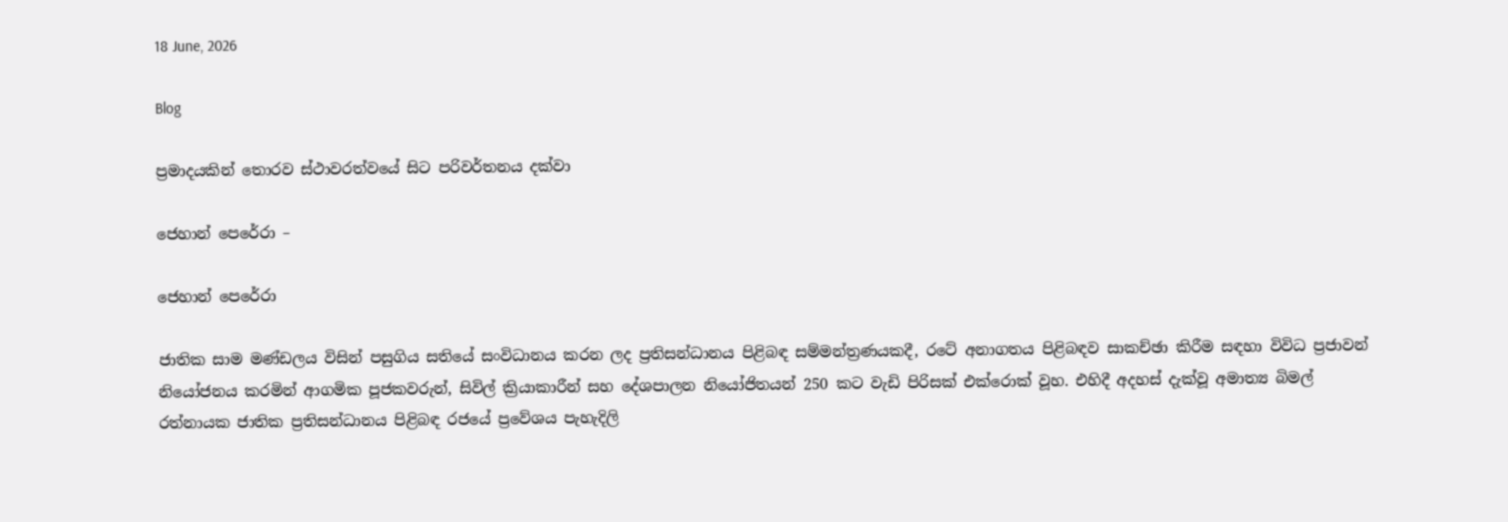18 June, 2026

Blog

ප්‍රමාදයකින් තොරව ස්ථාවරත්වයේ සිට පරිවර්තනය දක්වා

ජෙහාන් පෙරේරා –

ජෙහාන් පෙරේරා

ජාතික සාම මණ්ඩලය විසින් පසුගිය සතියේ සංවිධානය කරන ලද ප්‍රතිසන්ධානය පිළිබඳ සම්මන්ත්‍රණයකදී, රටේ අනාගතය පිළිබඳව සාකච්ඡා කිරීම සඳහා විවිධ ප්‍රජාවන් නියෝජනය කරමින් ආගමික පූජකවරුන්, සිවිල් ක්‍රියාකාරීන් සහ දේශපාලන නියෝජිතයන් 250 කට වැඩි පිරිසක් එක්රොක් වූහ. එහිදී අදහස් දැක්වූ අමාත්‍ය බිමල් රත්නායක ජාතික ප්‍රතිසන්ධානය පිළිබඳ රජයේ ප්‍රවේශය පැහැදිලි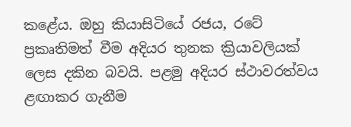කළේය. ඔහු කියාසිටියේ රජය, රටේ ප්‍රකෘතිමත් වීම අදියර තුනක ක්‍රියාවලියක් ලෙස දකින බවයි. පළමු අදියර ස්ථාවරත්වය ළඟාකර ගැනීම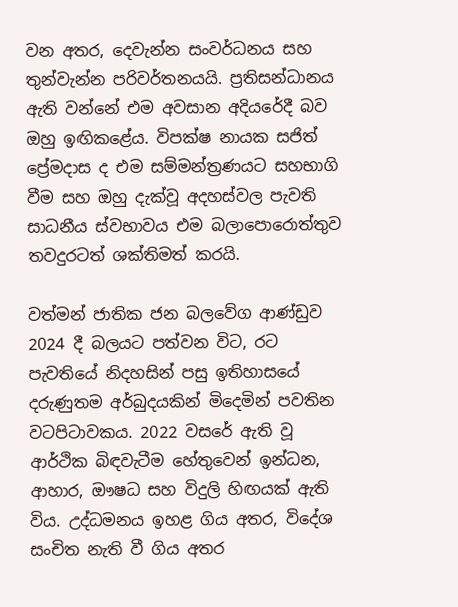වන අතර, දෙවැන්න සංවර්ධනය සහ තුන්වැන්න පරිවර්තනයයි. ප්‍රතිසන්ධානය ඇති වන්නේ එම අවසාන අදියරේදී බව ඔහු ඉඟිකළේය. විපක්ෂ නායක සජිත් ප්‍රේමදාස ද එම සම්මන්ත්‍රණයට සහභාගි වීම සහ ඔහු දැක්වූ අදහස්වල පැවති සාධනීය ස්වභාවය එම බලාපොරොත්තුව තවදුරටත් ශක්තිමත් කරයි.

වත්මන් ජාතික ජන බලවේග ආණ්ඩුව 2024 දී බලයට පත්වන විට, රට පැවතියේ නිදහසින් පසු ඉතිහාසයේ දරුණුතම අර්බුදයකින් මිදෙමින් පවතින වටපිටාවකය. 2022 වසරේ ඇති වූ ආර්ථික බිඳවැටීම හේතුවෙන් ඉන්ධන, ආහාර, ඖෂධ සහ විදුලි හිඟයක් ඇති විය. උද්ධමනය ඉහළ ගිය අතර, විදේශ සංචිත නැති වී ගිය අතර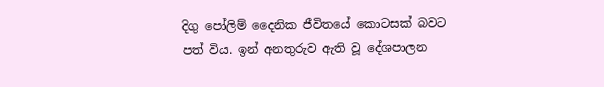දිගු පෝලිම් දෛනික ජීවිතයේ කොටසක් බවට පත් විය. ඉන් අනතුරුව ඇති වූ දේශපාලන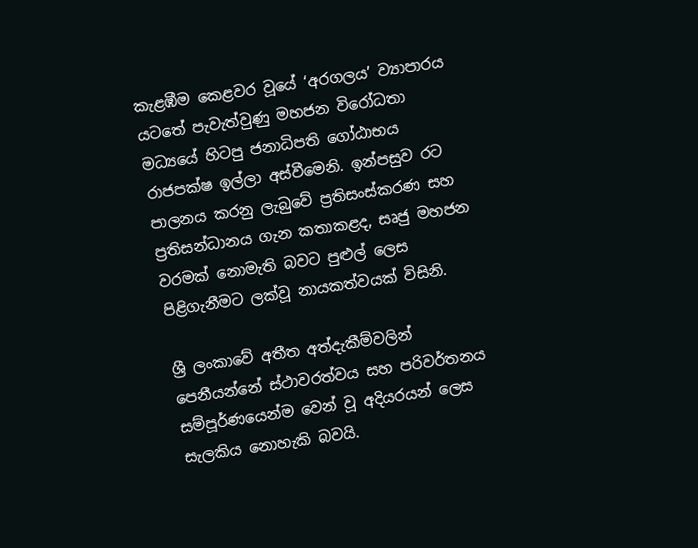කැළඹීම කෙළවර වූයේ ‘අරගලය’ ව්‍යාපාරය යටතේ පැවැත්වුණු මහජන විරෝධතා මධ්‍යයේ හිටපු ජනාධිපති ගෝඨාභය රාජපක්ෂ ඉල්ලා අස්වීමෙනි. ඉන්පසුව රට පාලනය කරනු ලැබුවේ ප්‍රතිසංස්කරණ සහ ප්‍රතිසන්ධානය ගැන කතාකළද, සෘජු මහජන වරමක් නොමැති බවට පුළුල් ලෙස පිළිගැනීමට ලක්වූ නායකත්වයක් විසිනි.

ශ්‍රී ලංකාවේ අතීත අත්දැකීම්වලින් පෙනීයන්නේ ස්ථාවරත්වය සහ පරිවර්තනය සම්පූර්ණයෙන්ම වෙන් වූ අදියරයන් ලෙස සැලකිය නොහැකි බවයි.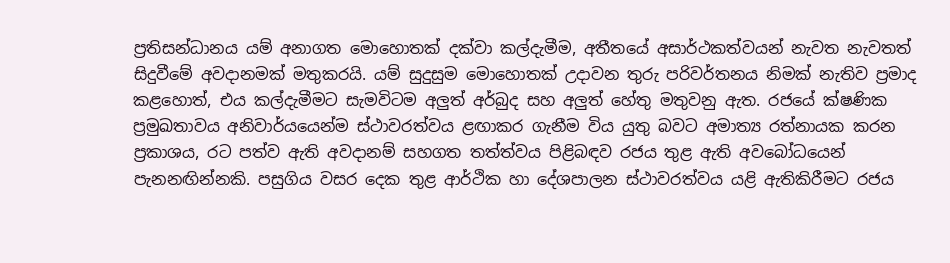ප්‍රතිසන්ධානය යම් අනාගත මොහොතක් දක්වා කල්දැමීම, අතීතයේ අසාර්ථකත්වයන් නැවත නැවතත් සිදුවීමේ අවදානමක් මතුකරයි. යම් සුදුසුම මොහොතක් උදාවන තුරු පරිවර්තනය නිමක් නැතිව ප්‍රමාද කළහොත්, එය කල්දැමීමට සැමවිටම අලුත් අර්බුද සහ අලුත් හේතු මතුවනු ඇත. රජයේ ක්ෂණික ප්‍රමුඛතාවය අනිවාර්යයෙන්ම ස්ථාවරත්වය ළඟාකර ගැනීම විය යුතු බවට අමාත්‍ය රත්නායක කරන ප්‍රකාශය, රට පත්ව ඇති අවදානම් සහගත තත්ත්වය පිළිබඳව රජය තුළ ඇති අවබෝධයෙන් පැනනඟින්නකි. පසුගිය වසර දෙක තුළ ආර්ථික හා දේශපාලන ස්ථාවරත්වය යළි ඇතිකිරීමට රජය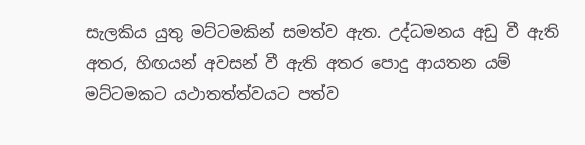සැලකිය යුතු මට්ටමකින් සමත්ව ඇත. උද්ධමනය අඩු වී ඇති අතර, හිඟයන් අවසන් වී ඇති අතර පොදු ආයතන යම් මට්ටමකට යථාතත්ත්වයට පත්ව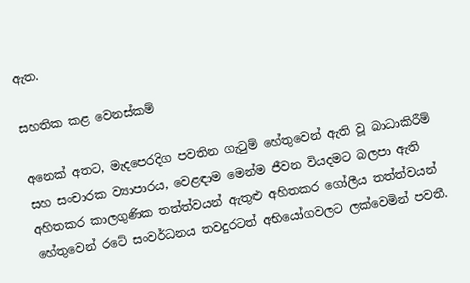ඇත.

සහතික කළ වෙනස්කම්

අනෙක් අතට, මැදපෙරදිග පවතින ගැටුම් හේතුවෙන් ඇති වූ බාධාකිරීම් සහ සංචාරක ව්‍යාපාරය, වෙළඳාම මෙන්ම ජීවන වියදමට බලපා ඇති අහිතකර කාලගුණික තත්ත්වයන් ඇතුළු අහිතකර ගෝලීය තත්ත්වයන් හේතුවෙන් රටේ සංවර්ධනය තවදුරටත් අභියෝගවලට ලක්වෙමින් පවතී.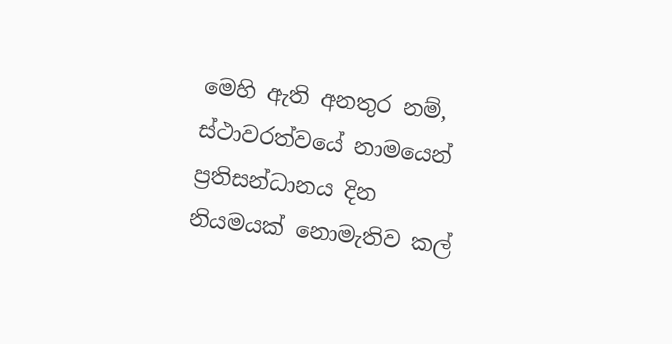මෙහි ඇති අනතුර නම්, ස්ථාවරත්වයේ නාමයෙන් ප්‍රතිසන්ධානය දින නියමයක් නොමැතිව කල්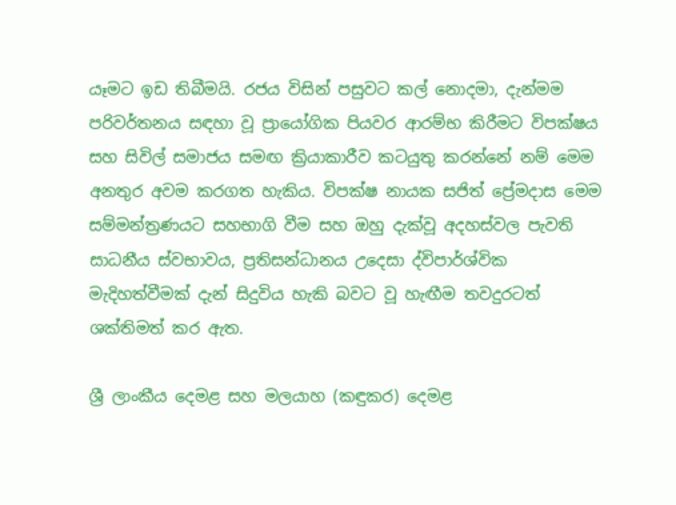යෑමට ඉඩ තිබීමයි. රජය විසින් පසුවට කල් නොදමා, දැන්මම පරිවර්තනය සඳහා වූ ප්‍රායෝගික පියවර ආරම්භ කිරීමට විපක්ෂය සහ සිවිල් සමාජය සමඟ ක්‍රියාකාරීව කටයුතු කරන්නේ නම් මෙම අනතුර අවම කරගත හැකිය. විපක්ෂ නායක සජිත් ප්‍රේමදාස මෙම සම්මන්ත්‍රණයට සහභාගි වීම සහ ඔහු දැක්වූ අදහස්වල පැවති සාධනීය ස්වභාවය, ප්‍රතිසන්ධානය උදෙසා ද්විපාර්ශ්වික මැදිහත්වීමක් දැන් සිදුවිය හැකි බවට වූ හැඟීම තවදුරටත් ශක්තිමත් කර ඇත.

ශ්‍රී ලාංකීය දෙමළ සහ මලයාහ (කඳුකර) දෙමළ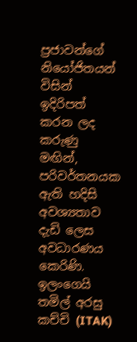ප්‍රජාවන්ගේ නියෝජිතයන් විසින් ඉදිරිපත් කරන ලද කරුණු මඟින්, පරිවර්තනයක ඇති හදිසි අවශ්‍යතාව දැඩි ලෙස අවධාරණය කෙරිණි. ඉලංගෙයි තමිල් අරසු කච්චි (ITAK)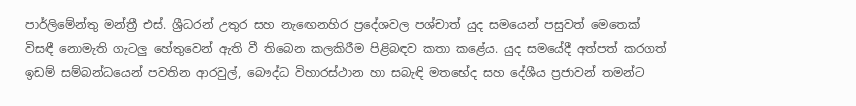පාර්ලිමේන්තු මන්ත්‍රී එස්. ශ්‍රීධරන් උතුර සහ නැඟෙනහිර ප්‍රදේශවල පශ්චාත් යුද සමයෙන් පසුවත් මෙතෙක් විසඳී නොමැති ගැටලු හේතුවෙන් ඇති වී තිබෙන කලකිරීම පිළිබඳව කතා කළේය. යුද සමයේදී අත්පත් කරගත් ඉඩම් සම්බන්ධයෙන් පවතින ආරවුල්, බෞද්ධ විහාරස්ථාන හා සබැඳි මතභේද සහ දේශීය ප්‍රජාවන් තමන්ට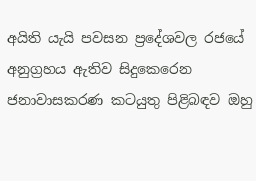අයිති යැයි පවසන ප්‍රදේශවල රජයේ අනුග්‍රහය ඇතිව සිදුකෙරෙන ජනාවාසකරණ කටයුතු පිළිබඳව ඔහු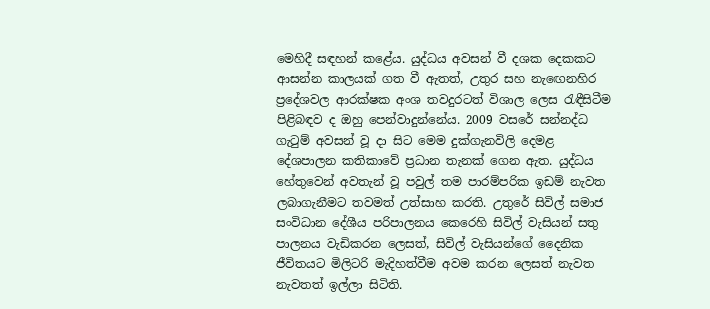මෙහිදී සඳහන් කළේය. යුද්ධය අවසන් වී දශක දෙකකට ආසන්න කාලයක් ගත වී ඇතත්, උතුර සහ නැඟෙනහිර ප්‍රදේශවල ආරක්ෂක අංශ තවදුරටත් විශාල ලෙස රැඳීසිටීම පිළිබඳව ද ඔහු පෙන්වාදුන්නේය. 2009 වසරේ සන්නද්ධ ගැටුම් අවසන් වූ දා සිට මෙම දුක්ගැනවිලි දෙමළ දේශපාලන කතිකාවේ ප්‍රධාන තැනක් ගෙන ඇත. යුද්ධය හේතුවෙන් අවතැන් වූ පවුල් තම පාරම්පරික ඉඩම් නැවත ලබාගැනීමට තවමත් උත්සාහ කරති. උතුරේ සිවිල් සමාජ සංවිධාන දේශීය පරිපාලනය කෙරෙහි සිවිල් වැසියන් සතු පාලනය වැඩිකරන ලෙසත්, සිවිල් වැසියන්ගේ දෛනික ජීවිතයට මිලිටරි මැදිහත්වීම අවම කරන ලෙසත් නැවත නැවතත් ඉල්ලා සිටිති.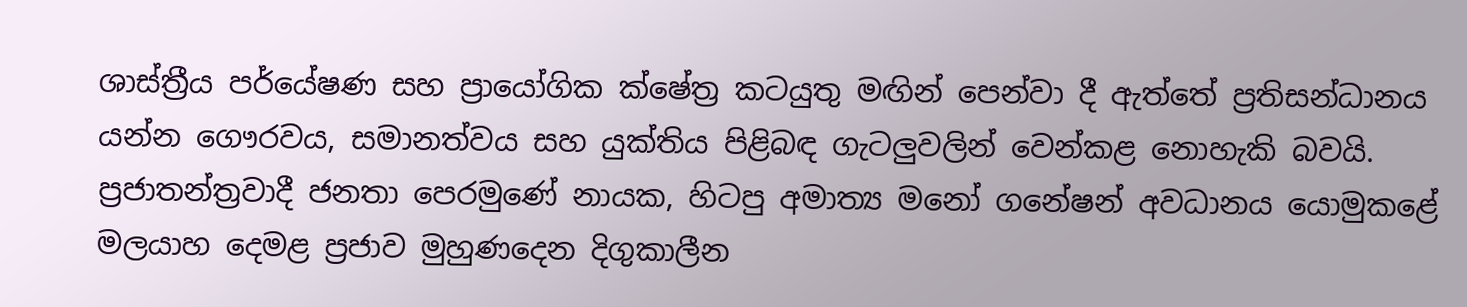ශාස්ත්‍රීය පර්යේෂණ සහ ප්‍රායෝගික ක්ෂේත්‍ර කටයුතු මඟින් පෙන්වා දී ඇත්තේ ප්‍රතිසන්ධානය යන්න ගෞරවය, සමානත්වය සහ යුක්තිය පිළිබඳ ගැටලුවලින් වෙන්කළ නොහැකි බවයි. ප්‍රජාතන්ත්‍රවාදී ජනතා පෙරමුණේ නායක, හිටපු අමාත්‍ය මනෝ ගනේෂන් අවධානය යොමුකළේ මලයාහ දෙමළ ප්‍රජාව මුහුණදෙන දිගුකාලීන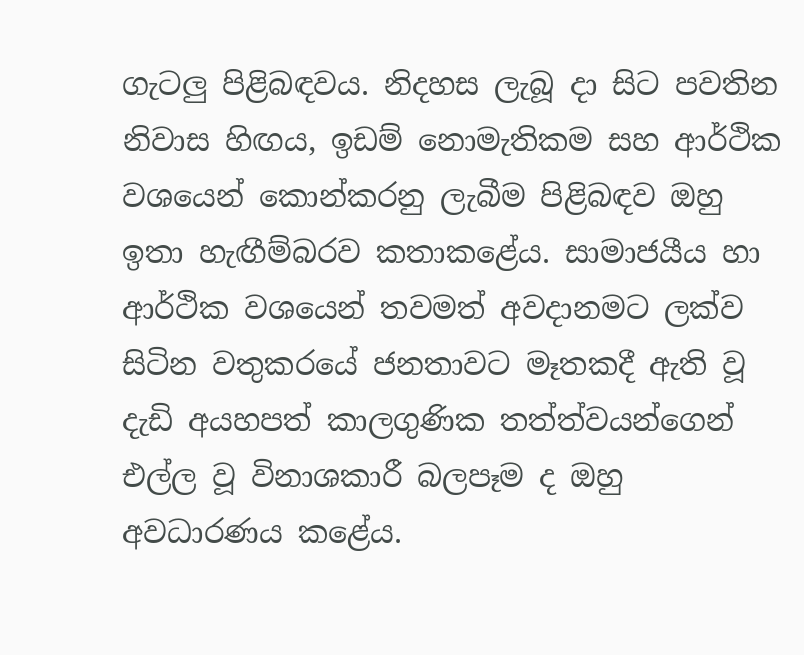ගැටලු පිළිබඳවය. නිදහස ලැබූ දා සිට පවතින නිවාස හිඟය, ඉඩම් නොමැතිකම සහ ආර්ථික වශයෙන් කොන්කරනු ලැබීම පිළිබඳව ඔහු ඉතා හැඟීම්බරව කතාකළේය. සාමාජයීය හා ආර්ථික වශයෙන් තවමත් අවදානමට ලක්ව සිටින වතුකරයේ ජනතාවට මෑතකදී ඇති වූ දැඩි අයහපත් කාලගුණික තත්ත්වයන්ගෙන් එල්ල වූ විනාශකාරී බලපෑම ද ඔහු අවධාරණය කළේය.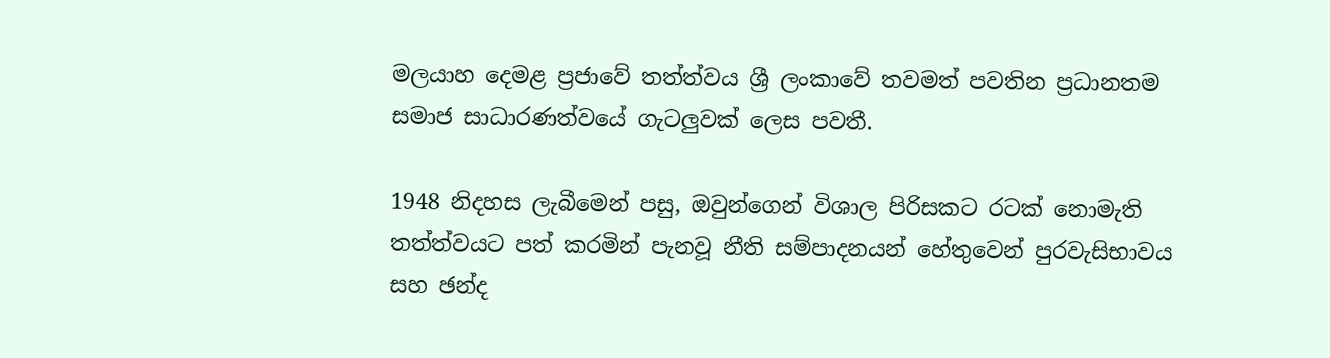මලයාහ දෙමළ ප්‍රජාවේ තත්ත්වය ශ්‍රී ලංකාවේ තවමත් පවතින ප්‍රධානතම සමාජ සාධාරණත්වයේ ගැටලුවක් ලෙස පවතී.

1948 නිදහස ලැබීමෙන් පසු, ඔවුන්ගෙන් විශාල පිරිසකට රටක් නොමැති තත්ත්වයට පත් කරමින් පැනවූ නීති සම්පාදනයන් හේතුවෙන් පුරවැසිභාවය සහ ඡන්ද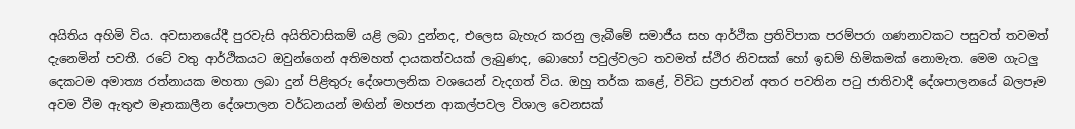අයිතිය අහිමි විය. අවසානයේදී පුරවැසි අයිතිවාසිකම් යළි ලබා දුන්නද, එලෙස බැහැර කරනු ලැබීමේ සමාජීය සහ ආර්ථික ප්‍රතිවිපාක පරම්පරා ගණනාවකට පසුවත් තවමත් දැනෙමින් පවතී. රටේ වතු ආර්ථිකයට ඔවුන්ගෙන් අතිමහත් දායකත්වයක් ලැබුණද, බොහෝ පවුල්වලට තවමත් ස්ථිර නිවසක් හෝ ඉඩම් හිමිකමක් නොමැත. මෙම ගැටලු දෙකටම අමාත්‍ය රත්නායක මහතා ලබා දුන් පිළිතුරු දේශපාලනික වශයෙන් වැදගත් විය. ඔහු තර්ක කළේ, විවිධ ප්‍රජාවන් අතර පවතින පටු ජාතිවාදී දේශපාලනයේ බලපෑම අවම වීම ඇතුළු මෑතකාලීන දේශපාලන වර්ධනයන් මඟින් මහජන ආකල්පවල විශාල වෙනසක්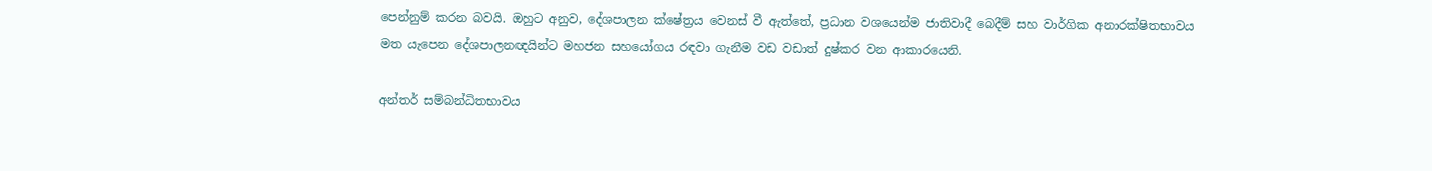පෙන්නුම් කරන බවයි. ඔහුට අනුව, දේශපාලන ක්ෂේත්‍රය වෙනස් වී ඇත්තේ, ප්‍රධාන වශයෙන්ම ජාතිවාදී බෙදීම් සහ වාර්ගික අනාරක්ෂිතභාවය මත යැපෙන දේශපාලනඥයින්ට මහජන සහයෝගය රඳවා ගැනීම වඩ වඩාත් දුෂ්කර වන ආකාරයෙනි.

අන්තර් සම්බන්ධිතභාවය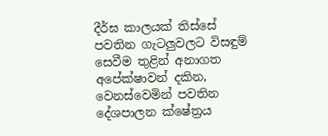දීර්ඝ කාලයක් තිස්සේ පවතින ගැටලුවලට විසඳුම් සෙවීම තුළින් අනාගත අපේක්ෂාවන් දකින, වෙනස්වෙමින් පවතින දේශපාලන ක්ෂේත්‍රය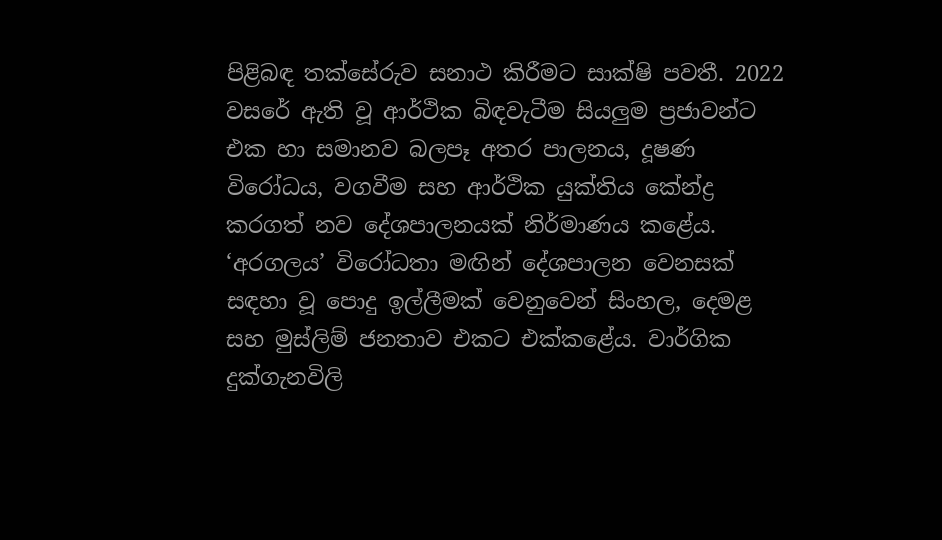පිළිබඳ තක්සේරුව සනාථ කිරීමට සාක්ෂි පවතී. 2022 වසරේ ඇති වූ ආර්ථික බිඳවැටීම සියලුම ප්‍රජාවන්ට එක හා සමානව බලපෑ අතර පාලනය, දූෂණ විරෝධය, වගවීම සහ ආර්ථික යුක්තිය කේන්ද්‍ර කරගත් නව දේශපාලනයක් නිර්මාණය කළේය. ‘අරගලය’ විරෝධතා මඟින් දේශපාලන වෙනසක් සඳහා වූ පොදු ඉල්ලීමක් වෙනුවෙන් සිංහල, දෙමළ සහ මුස්ලිම් ජනතාව එකට එක්කළේය. වාර්ගික දුක්ගැනවිලි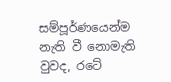සම්පූර්ණයෙන්ම නැති වී නොමැති වුවද, රටේ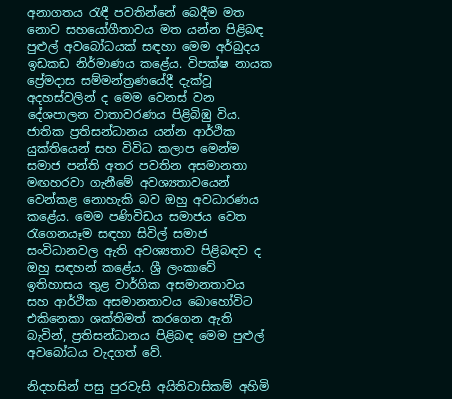අනාගතය රැඳී පවතින්නේ බෙදීම මත නොව සහයෝගීතාවය මත යන්න පිළිබඳ පුළුල් අවබෝධයක් සඳහා මෙම අර්බුදය ඉඩකඩ නිර්මාණය කළේය. විපක්ෂ නායක ප්‍රේමදාස සම්මන්ත්‍රණයේදී දැක්වූ අදහස්වලින් ද මෙම වෙනස් වන දේශපාලන වාතාවරණය පිළිබිඹු විය. ජාතික ප්‍රතිසන්ධානය යන්න ආර්ථික යුක්තියෙන් සහ විවිධ කලාප මෙන්ම සමාජ පන්ති අතර පවතින අසමානතා මඟහරවා ගැනීමේ අවශ්‍යතාවයෙන් වෙන්කළ නොහැකි බව ඔහු අවධාරණය කළේය. මෙම පණිවිඩය සමාජය වෙත රැගෙනයෑම සඳහා සිවිල් සමාජ සංවිධානවල ඇති අවශ්‍යතාව පිළිබඳව ද ඔහු සඳහන් කළේය. ශ්‍රී ලංකාවේ ඉතිහාසය තුළ වාර්ගික අසමානතාවය සහ ආර්ථික අසමානතාවය බොහෝවිට එකිනෙකා ශක්තිමත් කරගෙන ඇති බැවින්, ප්‍රතිසන්ධානය පිළිබඳ මෙම පුළුල් අවබෝධය වැදගත් වේ.

නිදහසින් පසු පුරවැසි අයිතිවාසිකම් අහිමි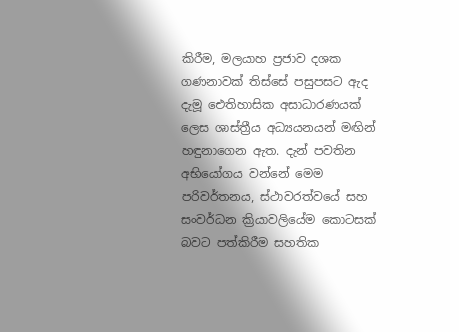කිරීම, මලයාහ ප්‍රජාව දශක ගණනාවක් තිස්සේ පසුපසට ඇද දැමූ ඓතිහාසික අසාධාරණයක් ලෙස ශාස්ත්‍රීය අධ්‍යයනයන් මඟින් හඳුනාගෙන ඇත. දැන් පවතින අභියෝගය වන්නේ මෙම පරිවර්තනය, ස්ථාවරත්වයේ සහ සංවර්ධන ක්‍රියාවලියේම කොටසක් බවට පත්කිරීම සහතික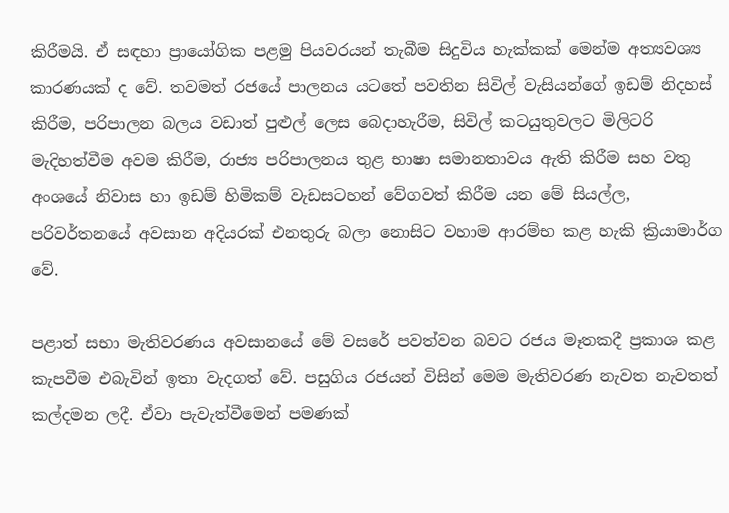කිරීමයි. ඒ සඳහා ප්‍රායෝගික පළමු පියවරයන් තැබීම සිදුවිය හැක්කක් මෙන්ම අත්‍යවශ්‍ය කාරණයක් ද වේ. තවමත් රජයේ පාලනය යටතේ පවතින සිවිල් වැසියන්ගේ ඉඩම් නිදහස් කිරීම, පරිපාලන බලය වඩාත් පුළුල් ලෙස බෙදාහැරීම, සිවිල් කටයුතුවලට මිලිටරි මැදිහත්වීම අවම කිරීම, රාජ්‍ය පරිපාලනය තුළ භාෂා සමානතාවය ඇති කිරීම සහ වතු අංශයේ නිවාස හා ඉඩම් හිමිකම් වැඩසටහන් වේගවත් කිරීම යන මේ සියල්ල, පරිවර්තනයේ අවසාන අදියරක් එනතුරු බලා නොසිට වහාම ආරම්භ කළ හැකි ක්‍රියාමාර්ග වේ.

පළාත් සභා මැතිවරණය අවසානයේ මේ වසරේ පවත්වන බවට රජය මෑතකදී ප්‍රකාශ කළ කැපවීම එබැවින් ඉතා වැදගත් වේ. පසුගිය රජයන් විසින් මෙම මැතිවරණ නැවත නැවතත් කල්දමන ලදී. ඒවා පැවැත්වීමෙන් පමණක්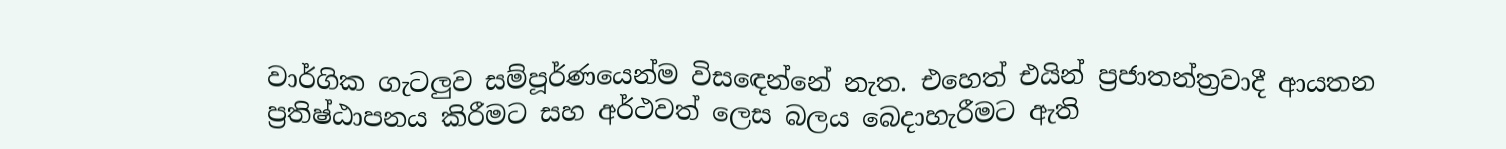වාර්ගික ගැටලුව සම්පූර්ණයෙන්ම විසඳෙන්නේ නැත. එහෙත් එයින් ප්‍රජාතන්ත්‍රවාදී ආයතන ප්‍රතිෂ්ඨාපනය කිරීමට සහ අර්ථවත් ලෙස බලය බෙදාහැරීමට ඇති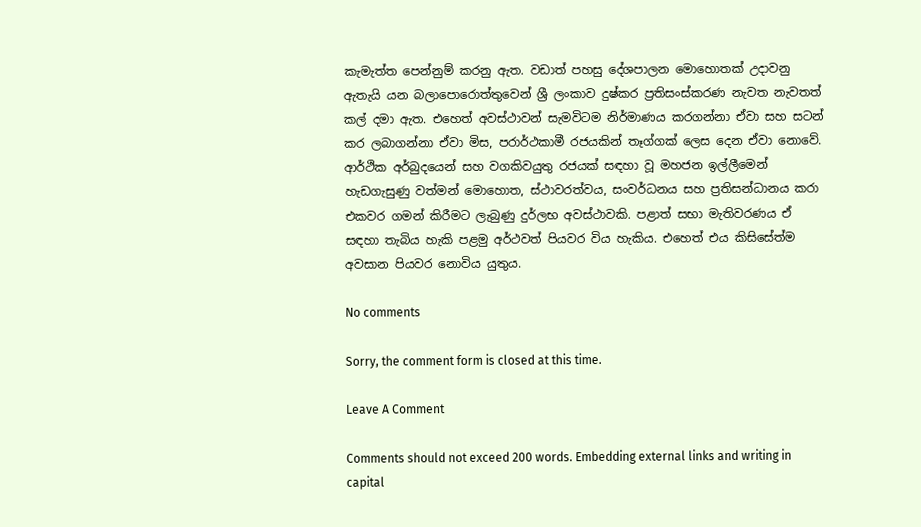කැමැත්ත පෙන්නුම් කරනු ඇත. වඩාත් පහසු දේශපාලන මොහොතක් උදාවනු ඇතැයි යන බලාපොරොත්තුවෙන් ශ්‍රී ලංකාව දුෂ්කර ප්‍රතිසංස්කරණ නැවත නැවතත් කල් දමා ඇත. එහෙත් අවස්ථාවන් සැමවිටම නිර්මාණය කරගන්නා ඒවා සහ සටන් කර ලබාගන්නා ඒවා මිස, පරාර්ථකාමී රජයකින් තෑග්ගක් ලෙස දෙන ඒවා නොවේ. ආර්ථික අර්බුදයෙන් සහ වගකිවයුතු රජයක් සඳහා වූ මහජන ඉල්ලීමෙන් හැඩගැසුණු වත්මන් මොහොත, ස්ථාවරත්වය, සංවර්ධනය සහ ප්‍රතිසන්ධානය කරා එකවර ගමන් කිරීමට ලැබුණු දුර්ලභ අවස්ථාවකි. පළාත් සභා මැතිවරණය ඒ සඳහා තැබිය හැකි පළමු අර්ථවත් පියවර විය හැකිය. එහෙත් එය කිසිසේත්ම අවසාන පියවර නොවිය යුතුය.

No comments

Sorry, the comment form is closed at this time.

Leave A Comment

Comments should not exceed 200 words. Embedding external links and writing in capital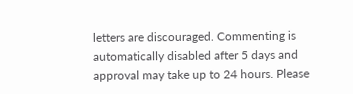letters are discouraged. Commenting is automatically disabled after 5 days and approval may take up to 24 hours. Please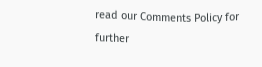read our Comments Policy for further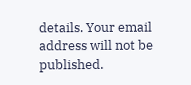details. Your email address will not be published.